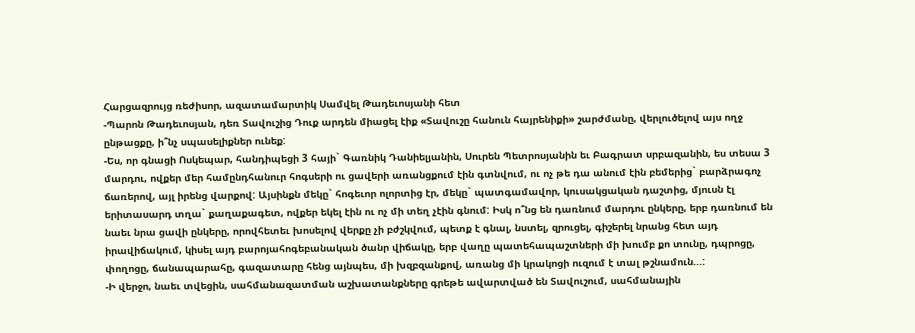Հարցազրույց ռեժիսոր, ազատամարտիկ Սամվել Թադեւոսյանի հետ
-Պարոն Թադեւոսյան, դեռ Տավուշից Դուք արդեն միացել էիք «Տավուշը հանուն հայրենիքի» շարժմանը, վերլուծելով այս ողջ ընթացքը, ի՞նչ սպասելիքներ ունեք:
-Ես, որ գնացի Ոսկեպար, հանդիպեցի 3 հայի` Գառնիկ Դանիելյանին, Սուրեն Պետրոսյանին եւ Բագրատ սրբազանին, ես տեսա 3 մարդու, ովքեր մեր համընդհանուր հոգսերի ու ցավերի առանցքում էին գտնվում, ու ոչ թե դա անում էին բեմերից` բարձրագոչ ճառերով, այլ իրենց վարքով: Այսինքն մեկը` հոգեւոր ոլորտից էր, մեկը` պատգամավոր, կուսակցական դաշտից, մյուսն էլ երիտասարդ տղա` քաղաքագետ, ովքեր եկել էին ու ոչ մի տեղ չէին գնում: Իսկ ո՞նց են դառնում մարդու ընկերը, երբ դառնում են նաեւ նրա ցավի ընկերը, որովհետեւ խոսելով վերքը չի բժշկվում, պետք է գնալ, նստել, զրուցել, գիշերել նրանց հետ այդ իրավիճակում, կիսել այդ բարոյահոգեբանական ծանր վիճակը, երբ վաղը պատեհապաշտների մի խումբ քո տունը, դպրոցը, փողոցը, ճանապարահը, գազատարը հենց այնպես, մի խզբզանքով, առանց մի կրակոցի ուզում է տալ թշնամուն...:
-Ի վերջո, նաեւ տվեցին, սահմանազատման աշխատանքները գրեթե ավարտված են Տավուշում, սահմանային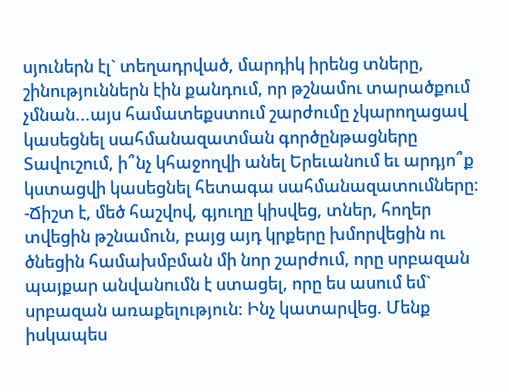սյուներն էլ` տեղադրված, մարդիկ իրենց տները, շինություններն էին քանդում, որ թշնամու տարածքում չմնան...այս համատեքստում շարժումը չկարողացավ կասեցնել սահմանազատման գործընթացները Տավուշում, ի՞նչ կհաջողվի անել Երեւանում եւ արդյո՞ք կստացվի կասեցնել հետագա սահմանազատումները:
-Ճիշտ է, մեծ հաշվով, գյուղը կիսվեց, տներ, հողեր տվեցին թշնամուն, բայց այդ կրքերը խմորվեցին ու ծնեցին համախմբման մի նոր շարժում, որը սրբազան պայքար անվանումն է ստացել, որը ես ասում եմ` սրբազան առաքելություն: Ինչ կատարվեց. Մենք իսկապես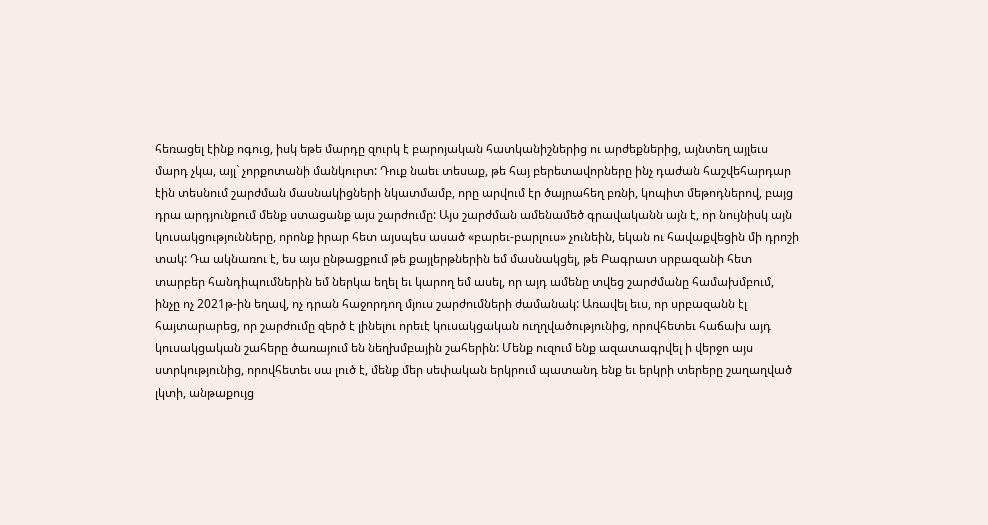հեռացել էինք ոգուց, իսկ եթե մարդը զուրկ է բարոյական հատկանիշներից ու արժեքներից, այնտեղ այլեւս մարդ չկա, այլ` չորքոտանի մանկուրտ: Դուք նաեւ տեսաք, թե հայ բերետավորները ինչ դաժան հաշվեհարդար էին տեսնում շարժման մասնակիցների նկատմամբ, որը արվում էր ծայրահեղ բռնի, կոպիտ մեթոդներով, բայց դրա արդյունքում մենք ստացանք այս շարժումը: Այս շարժման ամենամեծ գրավականն այն է, որ նույնիսկ այն կուսակցությունները, որոնք իրար հետ այսպես ասած «բարեւ-բարլուս» չունեին, եկան ու հավաքվեցին մի դրոշի տակ: Դա ակնառու է, ես այս ընթացքում թե քայլերթներին եմ մասնակցել, թե Բագրատ սրբազանի հետ տարբեր հանդիպումներին եմ ներկա եղել եւ կարող եմ ասել, որ այդ ամենը տվեց շարժմանը համախմբում, ինչը ոչ 2021թ-ին եղավ, ոչ դրան հաջորդող մյուս շարժումների ժամանակ: Առավել եւս, որ սրբազանն էլ հայտարարեց, որ շարժումը զերծ է լինելու որեւէ կուսակցական ուղղվածությունից, որովհետեւ հաճախ այդ կուսակցական շահերը ծառայում են նեղխմբային շահերին: Մենք ուզում ենք ազատագրվել ի վերջո այս ստրկությունից, որովհետեւ սա լուծ է, մենք մեր սեփական երկրում պատանդ ենք եւ երկրի տերերը շաղաղված լկտի, անթաքույց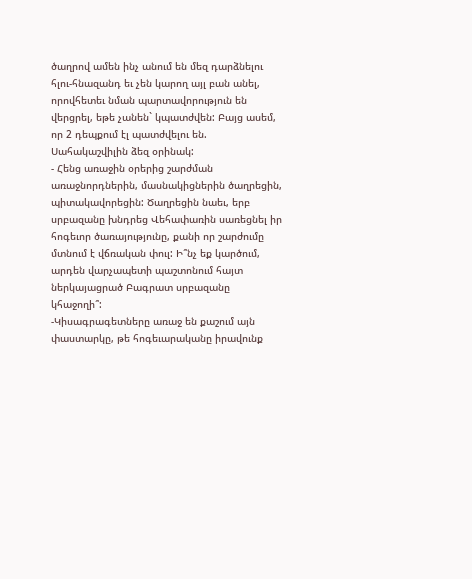ծաղրով ամեն ինչ անում են մեզ դարձնելու հլու-հնազանդ եւ չեն կարող այլ բան անել, որովհետեւ նման պարտավորություն են վերցրել, եթե չանեն` կպատժվեն: Բայց ասեմ, որ 2 դեպքում էլ պատժվելու են. Սահակաշվիլին ձեզ օրինակ:
- Հենց առաջին օրերից շարժման առաջնորդներին, մասնակիցներին ծաղրեցին, պիտակավորեցին: Ծաղրեցին նաեւ, երբ սրբազանը խնդրեց Վեհափառին սառեցնել իր հոգեւոր ծառայությունը, քանի որ շարժումը մտնում է վճռական փուլ: Ի՞նչ եք կարծում, արդեն վարչապետի պաշտոնում հայտ ներկայացրած Բագրատ սրբազանը կհաջողի՞:
-Կիսագրագետները առաջ են քաշում այն փաստարկը, թե հոգեւարականը իրավունք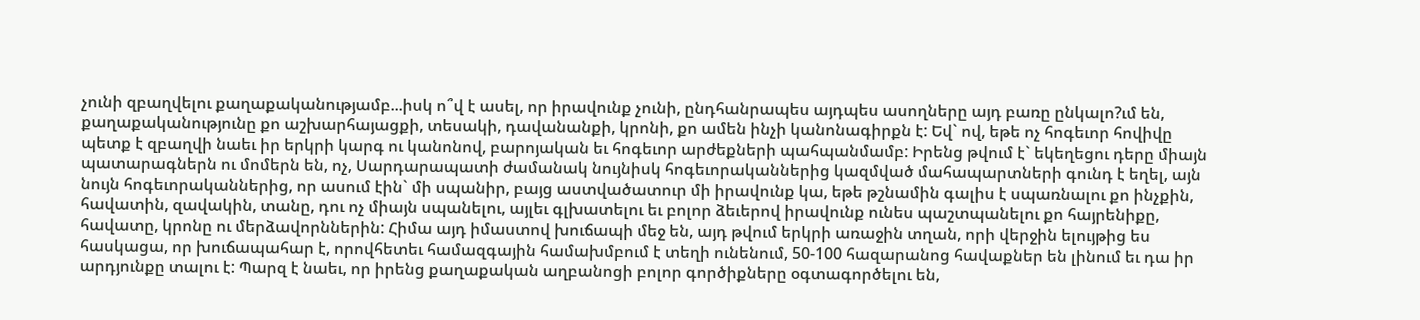չունի զբաղվելու քաղաքականությամբ...իսկ ո՞վ է ասել, որ իրավունք չունի, ընդհանրապես այդպես ասողները այդ բառը ընկալո?ւմ են, քաղաքականությունը քո աշխարհայացքի, տեսակի, դավանանքի, կրոնի, քո ամեն ինչի կանոնագիրքն է: Եվ` ով, եթե ոչ հոգեւոր հովիվը պետք է զբաղվի նաեւ իր երկրի կարգ ու կանոնով, բարոյական եւ հոգեւոր արժեքների պահպանմամբ: Իրենց թվում է` եկեղեցու դերը միայն պատարագներն ու մոմերն են, ոչ, Սարդարապատի ժամանակ նույնիսկ հոգեւորականներից կազմված մահապարտների գունդ է եղել, այն նույն հոգեւորականներից, որ ասում էին` մի սպանիր, բայց աստվածատուր մի իրավունք կա, եթե թշնամին գալիս է սպառնալու քո ինչքին, հավատին, զավակին, տանը, դու ոչ միայն սպանելու, այլեւ գլխատելու եւ բոլոր ձեւերով իրավունք ունես պաշտպանելու քո հայրենիքը, հավատը, կրոնը ու մերձավորններին: Հիմա այդ իմաստով խուճապի մեջ են, այդ թվում երկրի առաջին տղան, որի վերջին ելույթից ես հասկացա, որ խուճապահար է, որովհետեւ համազգային համախմբում է տեղի ունենում, 50-100 հազարանոց հավաքներ են լինում եւ դա իր արդյունքը տալու է: Պարզ է նաեւ, որ իրենց քաղաքական աղբանոցի բոլոր գործիքները օգտագործելու են,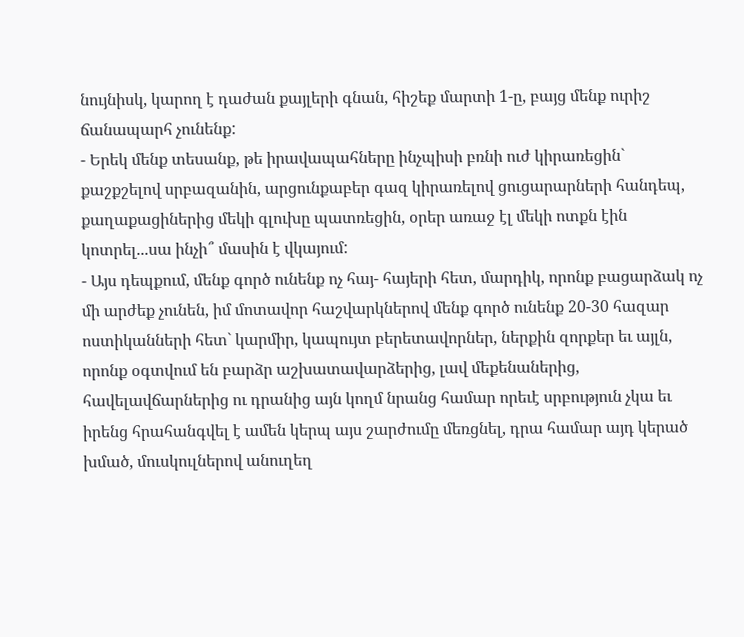նույնիսկ, կարող է դաժան քայլերի գնան, հիշեք մարտի 1-ը, բայց մենք ուրիշ ճանապարհ չունենք:
- Երեկ մենք տեսանք, թե իրավապահները ինչպիսի բռնի ուժ կիրառեցին` քաշքշելով սրբազանին, արցունքաբեր գազ կիրառելով ցուցարարների հանդեպ, քաղաքացիներից մեկի գլուխը պատռեցին, օրեր առաջ էլ մեկի ոտքն էին կոտրել...սա ինչի՞ մասին է վկայում:
- Այս դեպքում, մենք գործ ունենք ոչ հայ- հայերի հետ, մարդիկ, որոնք բացարձակ ոչ մի արժեք չունեն, իմ մոտավոր հաշվարկներով մենք գործ ունենք 20-30 հազար ոստիկանների հետ` կարմիր, կապույտ բերետավորներ, ներքին զորքեր եւ այլն, որոնք օգտվում են բարձր աշխատավարձերից, լավ մեքենաներից, հավելավճարներից ու դրանից այն կողմ նրանց համար որեւէ սրբություն չկա եւ իրենց հրահանգվել է ամեն կերպ այս շարժումը մեռցնել, դրա համար այդ կերած խմած, մուսկուլներով անուղեղ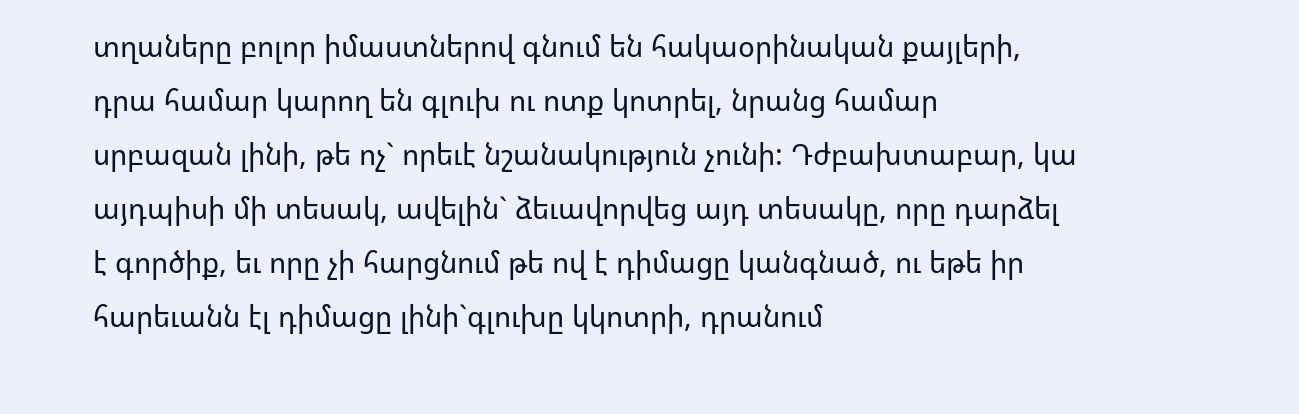տղաները բոլոր իմաստներով գնում են հակաօրինական քայլերի, դրա համար կարող են գլուխ ու ոտք կոտրել, նրանց համար սրբազան լինի, թե ոչ` որեւէ նշանակություն չունի: Դժբախտաբար, կա այդպիսի մի տեսակ, ավելին` ձեւավորվեց այդ տեսակը, որը դարձել է գործիք, եւ որը չի հարցնում թե ով է դիմացը կանգնած, ու եթե իր հարեւանն էլ դիմացը լինի`գլուխը կկոտրի, դրանում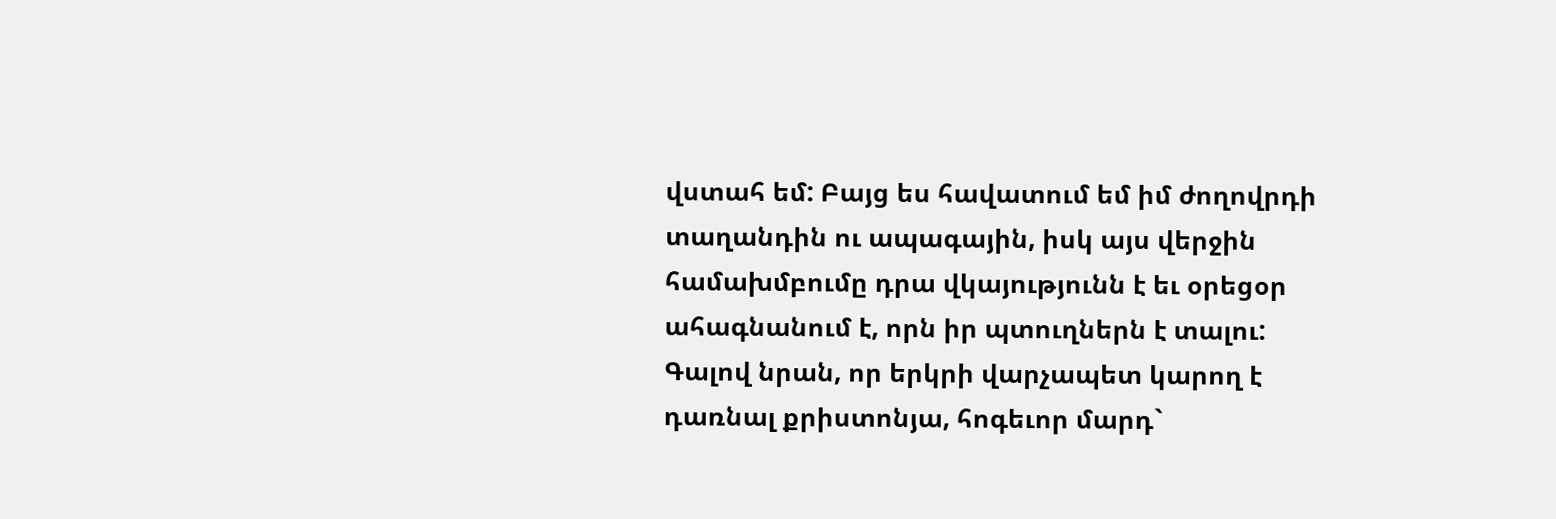վստահ եմ: Բայց ես հավատում եմ իմ ժողովրդի տաղանդին ու ապագային, իսկ այս վերջին համախմբումը դրա վկայությունն է եւ օրեցօր ահագնանում է, որն իր պտուղներն է տալու:
Գալով նրան, որ երկրի վարչապետ կարող է դառնալ քրիստոնյա, հոգեւոր մարդ`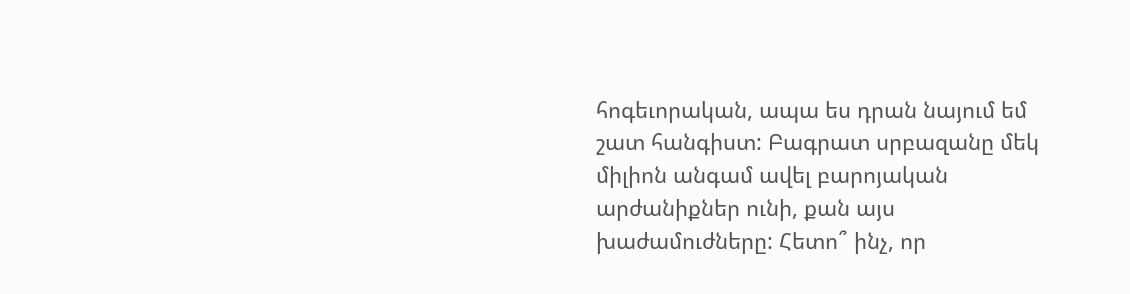հոգեւորական, ապա ես դրան նայում եմ շատ հանգիստ: Բագրատ սրբազանը մեկ միլիոն անգամ ավել բարոյական արժանիքներ ունի, քան այս խաժամուժները: Հետո՞ ինչ, որ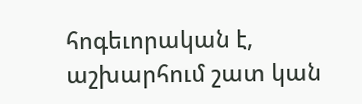հոգեւորական է, աշխարհում շատ կան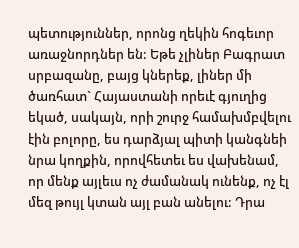պետություններ, որոնց ղեկին հոգեւոր առաջնորդներ են: Եթե չլիներ Բագրատ սրբազանը, բայց կներեք, լիներ մի ծառհատ` Հայաստանի որեւէ գյուղից եկած, սակայն, որի շուրջ համախմբվելու էին բոլորը, ես դարձյալ պիտի կանգնեի նրա կողքին, որովհետեւ ես վախենամ, որ մենք այլեւս ոչ ժամանակ ունենք, ոչ էլ մեզ թույլ կտան այլ բան անելու: Դրա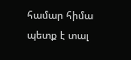համար հիմա պետք է տալ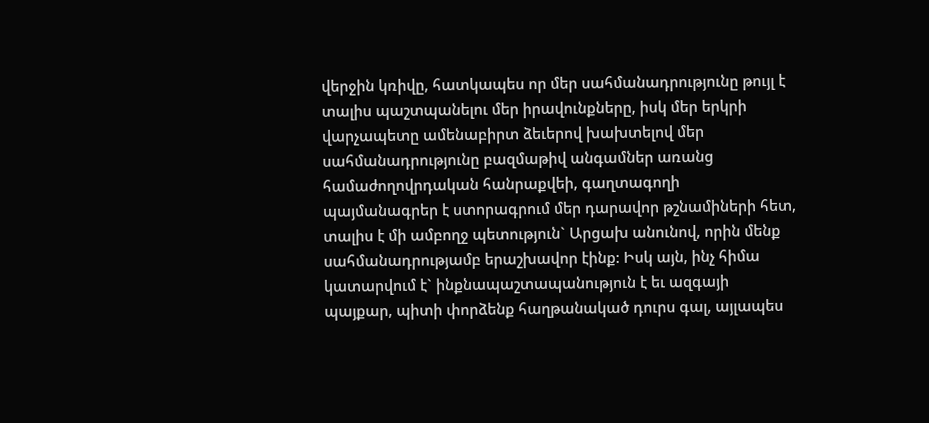վերջին կռիվը, հատկապես որ մեր սահմանադրությունը թույլ է տալիս պաշտպանելու մեր իրավունքները, իսկ մեր երկրի վարչապետը ամենաբիրտ ձեւերով խախտելով մեր սահմանադրությունը բազմաթիվ անգամներ առանց համաժողովրդական հանրաքվեի, գաղտագողի պայմանագրեր է ստորագրում մեր դարավոր թշնամիների հետ, տալիս է մի ամբողջ պետություն` Արցախ անունով, որին մենք սահմանադրությամբ երաշխավոր էինք: Իսկ այն, ինչ հիմա կատարվում է` ինքնապաշտապանություն է եւ ազգայի պայքար, պիտի փորձենք հաղթանակած դուրս գալ, այլապես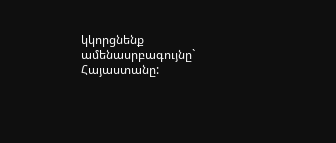կկորցնենք ամենասրբագույնը` Հայաստանը: